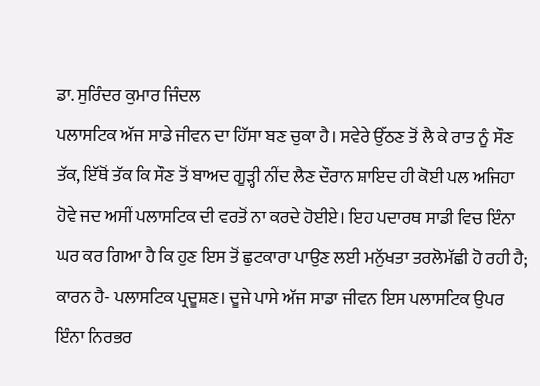ਡਾ. ਸੁਰਿੰਦਰ ਕੁਮਾਰ ਜਿੰਦਲ
ਪਲਾਸਟਿਕ ਅੱਜ ਸਾਡੇ ਜੀਵਨ ਦਾ ਹਿੱਸਾ ਬਣ ਚੁਕਾ ਹੈ। ਸਵੇਰੇ ਉੱਠਣ ਤੋਂ ਲੈ ਕੇ ਰਾਤ ਨੂੰ ਸੌਣ ਤੱਕ, ਇੱਥੋਂ ਤੱਕ ਕਿ ਸੌਣ ਤੋਂ ਬਾਅਦ ਗੂੜ੍ਹੀ ਨੀਂਦ ਲੈਣ ਦੌਰਾਨ ਸ਼ਾਇਦ ਹੀ ਕੋਈ ਪਲ ਅਜਿਹਾ ਹੋਵੇ ਜਦ ਅਸੀਂ ਪਲਾਸਟਿਕ ਦੀ ਵਰਤੋਂ ਨਾ ਕਰਦੇ ਹੋਈਏ। ਇਹ ਪਦਾਰਥ ਸਾਡੀ ਵਿਚ ਇੰਨਾ ਘਰ ਕਰ ਗਿਆ ਹੈ ਕਿ ਹੁਣ ਇਸ ਤੋਂ ਛੁਟਕਾਰਾ ਪਾਉਣ ਲਈ ਮਨੁੱਖਤਾ ਤਰਲੋਮੱਛੀ ਹੋ ਰਹੀ ਹੈ; ਕਾਰਨ ਹੈ- ਪਲਾਸਟਿਕ ਪ੍ਰਦੂਸ਼ਣ। ਦੂਜੇ ਪਾਸੇ ਅੱਜ ਸਾਡਾ ਜੀਵਨ ਇਸ ਪਲਾਸਟਿਕ ਉਪਰ ਇੰਨਾ ਨਿਰਭਰ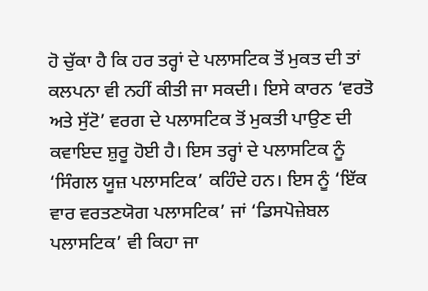ਹੋ ਚੁੱਕਾ ਹੈ ਕਿ ਹਰ ਤਰ੍ਹਾਂ ਦੇ ਪਲਾਸਟਿਕ ਤੋਂ ਮੁਕਤ ਦੀ ਤਾਂ ਕਲਪਨਾ ਵੀ ਨਹੀਂ ਕੀਤੀ ਜਾ ਸਕਦੀ। ਇਸੇ ਕਾਰਨ ‘ਵਰਤੋ ਅਤੇ ਸੁੱਟੋ’ ਵਰਗ ਦੇ ਪਲਾਸਟਿਕ ਤੋਂ ਮੁਕਤੀ ਪਾਉਣ ਦੀ ਕਵਾਇਦ ਸ਼ੁਰੂ ਹੋਈ ਹੈ। ਇਸ ਤਰ੍ਹਾਂ ਦੇ ਪਲਾਸਟਿਕ ਨੂੰ ‘ਸਿੰਗਲ ਯੂਜ਼ ਪਲਾਸਟਿਕ’ ਕਹਿੰਦੇ ਹਨ। ਇਸ ਨੂੰ ‘ਇੱਕ ਵਾਰ ਵਰਤਣਯੋਗ ਪਲਾਸਟਿਕ’ ਜਾਂ ‘ਡਿਸਪੋਜ਼ੇਬਲ ਪਲਾਸਟਿਕ’ ਵੀ ਕਿਹਾ ਜਾ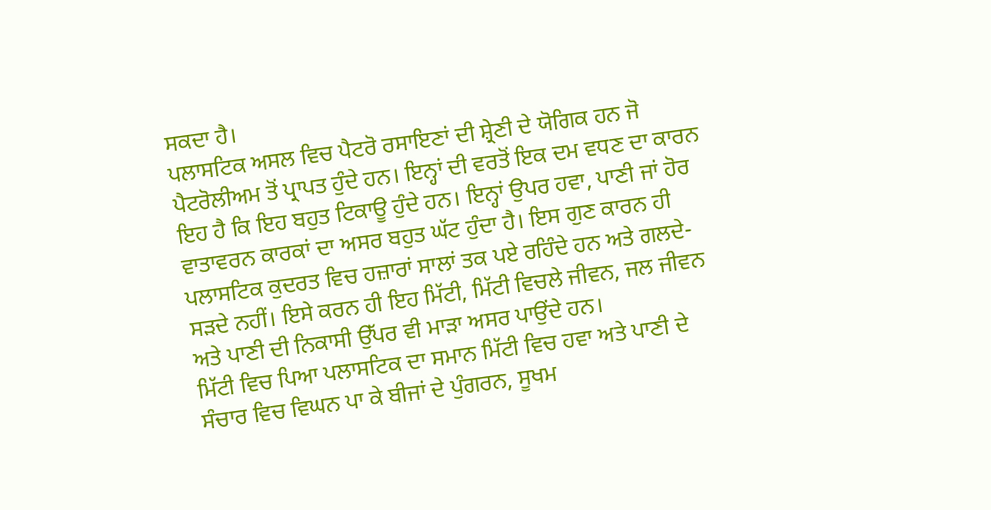ਸਕਦਾ ਹੈ।
ਪਲਾਸਟਿਕ ਅਸਲ ਵਿਚ ਪੈਟਰੋ ਰਸਾਇਣਾਂ ਦੀ ਸ਼੍ਰੇਣੀ ਦੇ ਯੋਗਿਕ ਹਨ ਜੋ ਪੈਟਰੋਲੀਅਮ ਤੋਂ ਪ੍ਰਾਪਤ ਹੁੰਦੇ ਹਨ। ਇਨ੍ਹਾਂ ਦੀ ਵਰਤੋਂ ਇਕ ਦਮ ਵਧਣ ਦਾ ਕਾਰਨ ਇਹ ਹੈ ਕਿ ਇਹ ਬਹੁਤ ਟਿਕਾਊ ਹੁੰਦੇ ਹਨ। ਇਨ੍ਹਾਂ ਉਪਰ ਹਵਾ, ਪਾਣੀ ਜਾਂ ਹੋਰ ਵਾਤਾਵਰਨ ਕਾਰਕਾਂ ਦਾ ਅਸਰ ਬਹੁਤ ਘੱਟ ਹੁੰਦਾ ਹੈ। ਇਸ ਗੁਣ ਕਾਰਨ ਹੀ ਪਲਾਸਟਿਕ ਕੁਦਰਤ ਵਿਚ ਹਜ਼ਾਰਾਂ ਸਾਲਾਂ ਤਕ ਪਏ ਰਹਿੰਦੇ ਹਨ ਅਤੇ ਗਲਦੇ-ਸੜਦੇ ਨਹੀਂ। ਇਸੇ ਕਰਨ ਹੀ ਇਹ ਮਿੱਟੀ, ਮਿੱਟੀ ਵਿਚਲੇ ਜੀਵਨ, ਜਲ ਜੀਵਨ ਅਤੇ ਪਾਣੀ ਦੀ ਨਿਕਾਸੀ ਉੱਪਰ ਵੀ ਮਾੜਾ ਅਸਰ ਪਾਉਂਦੇ ਹਨ।
ਮਿੱਟੀ ਵਿਚ ਪਿਆ ਪਲਾਸਟਿਕ ਦਾ ਸਮਾਨ ਮਿੱਟੀ ਵਿਚ ਹਵਾ ਅਤੇ ਪਾਣੀ ਦੇ ਸੰਚਾਰ ਵਿਚ ਵਿਘਨ ਪਾ ਕੇ ਬੀਜਾਂ ਦੇ ਪੁੰਗਰਨ, ਸੂਖਮ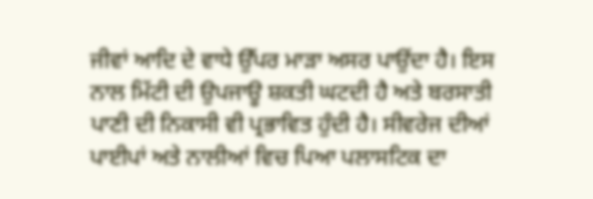ਜੀਵਾਂ ਆਦਿ ਦੇ ਵਾਧੇ ਉੱਪਰ ਮਾੜਾ ਅਸਰ ਪਾਉਂਦਾ ਹੈ। ਇਸ ਨਾਲ ਮਿੱਟੀ ਦੀ ਉਪਜਾਊ ਸ਼ਕਤੀ ਘਟਦੀ ਹੈ ਅਤੇ ਬਰਸਾਤੀ ਪਾਣੀ ਦੀ ਨਿਕਾਸੀ ਵੀ ਪ੍ਰਭਾਵਿਤ ਹੁੰਦੀ ਹੈ। ਸੀਵਰੇਜ ਦੀਆਂ ਪਾਈਪਾਂ ਅਤੇ ਨਾਲੀਆਂ ਵਿਚ ਪਿਆ ਪਲਾਸਟਿਕ ਦਾ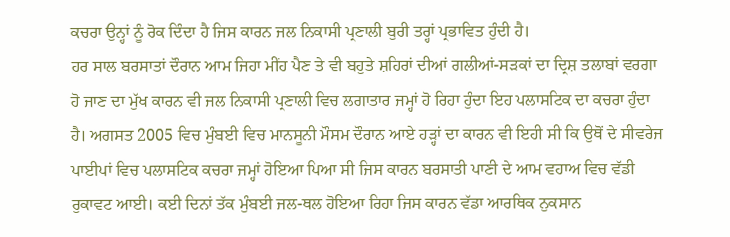ਕਚਰਾ ਉਨ੍ਹਾਂ ਨੂੰ ਰੋਕ ਦਿੰਦਾ ਹੈ ਜਿਸ ਕਾਰਨ ਜਲ ਨਿਕਾਸੀ ਪ੍ਰਣਾਲੀ ਬੁਰੀ ਤਰ੍ਹਾਂ ਪ੍ਰਭਾਵਿਤ ਹੁੰਦੀ ਹੈ।
ਹਰ ਸਾਲ ਬਰਸਾਤਾਂ ਦੌਰਾਨ ਆਮ ਜਿਹਾ ਮੀਂਹ ਪੈਣ ਤੇ ਵੀ ਬਹੁਤੇ ਸ਼ਹਿਰਾਂ ਦੀਆਂ ਗਲੀਆਂ-ਸੜਕਾਂ ਦਾ ਦ੍ਰਿਸ਼ ਤਲਾਬਾਂ ਵਰਗਾ ਹੋ ਜਾਣ ਦਾ ਮੁੱਖ ਕਾਰਨ ਵੀ ਜਲ ਨਿਕਾਸੀ ਪ੍ਰਣਾਲੀ ਵਿਚ ਲਗਾਤਾਰ ਜਮ੍ਹਾਂ ਹੋ ਰਿਹਾ ਹੁੰਦਾ ਇਹ ਪਲਾਸਟਿਕ ਦਾ ਕਚਰਾ ਹੁੰਦਾ ਹੈ। ਅਗਸਤ 2005 ਵਿਚ ਮੁੰਬਈ ਵਿਚ ਮਾਨਸੂਨੀ ਮੌਸਮ ਦੌਰਾਨ ਆਏ ਹੜ੍ਹਾਂ ਦਾ ਕਾਰਨ ਵੀ ਇਹੀ ਸੀ ਕਿ ਉਥੋਂ ਦੇ ਸੀਵਰੇਜ ਪਾਈਪਾਂ ਵਿਚ ਪਲਾਸਟਿਕ ਕਚਰਾ ਜਮ੍ਹਾਂ ਹੋਇਆ ਪਿਆ ਸੀ ਜਿਸ ਕਾਰਨ ਬਰਸਾਤੀ ਪਾਣੀ ਦੇ ਆਮ ਵਹਾਅ ਵਿਚ ਵੱਡੀ ਰੁਕਾਵਟ ਆਈ। ਕਈ ਦਿਨਾਂ ਤੱਕ ਮੁੰਬਈ ਜਲ-ਥਲ ਹੋਇਆ ਰਿਹਾ ਜਿਸ ਕਾਰਨ ਵੱਡਾ ਆਰਥਿਕ ਨੁਕਸਾਨ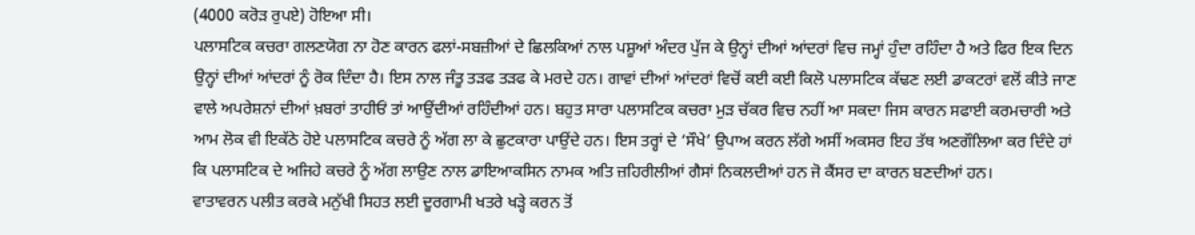(4000 ਕਰੋੜ ਰੁਪਏ) ਹੋਇਆ ਸੀ।
ਪਲਾਸਟਿਕ ਕਚਰਾ ਗਲਣਯੋਗ ਨਾ ਹੋਣ ਕਾਰਨ ਫਲਾਂ-ਸਬਜ਼ੀਆਂ ਦੇ ਛਿਲਕਿਆਂ ਨਾਲ ਪਸ਼ੂਆਂ ਅੰਦਰ ਪੁੱਜ ਕੇ ਉਨ੍ਹਾਂ ਦੀਆਂ ਆਂਦਰਾਂ ਵਿਚ ਜਮ੍ਹਾਂ ਹੁੰਦਾ ਰਹਿੰਦਾ ਹੈ ਅਤੇ ਫਿਰ ਇਕ ਦਿਨ ਉਨ੍ਹਾਂ ਦੀਆਂ ਆਂਦਰਾਂ ਨੂੰ ਰੋਕ ਦਿੰਦਾ ਹੈ। ਇਸ ਨਾਲ ਜੰਤੂ ਤੜਫ ਤੜਫ ਕੇ ਮਰਦੇ ਹਨ। ਗਾਵਾਂ ਦੀਆਂ ਆਂਦਰਾਂ ਵਿਚੋਂ ਕਈ ਕਈ ਕਿਲੋ ਪਲਾਸਟਿਕ ਕੱਢਣ ਲਈ ਡਾਕਟਰਾਂ ਵਲੋਂ ਕੀਤੇ ਜਾਣ ਵਾਲੇ ਅਪਰੇਸ਼ਨਾਂ ਦੀਆਂ ਖ਼ਬਰਾਂ ਤਾਹੀਓਂ ਤਾਂ ਆਉਂਦੀਆਂ ਰਹਿੰਦੀਆਂ ਹਨ। ਬਹੁਤ ਸਾਰਾ ਪਲਾਸਟਿਕ ਕਚਰਾ ਮੁੜ ਚੱਕਰ ਵਿਚ ਨਹੀਂ ਆ ਸਕਦਾ ਜਿਸ ਕਾਰਨ ਸਫਾਈ ਕਰਮਚਾਰੀ ਅਤੇ ਆਮ ਲੋਕ ਵੀ ਇਕੱਠੇ ਹੋਏ ਪਲਾਸਟਿਕ ਕਚਰੇ ਨੂੰ ਅੱਗ ਲਾ ਕੇ ਛੁਟਕਾਰਾ ਪਾਉਂਦੇ ਹਨ। ਇਸ ਤਰ੍ਹਾਂ ਦੇ ‘ਸੌਖੇ’ ਉਪਾਅ ਕਰਨ ਲੱਗੇ ਅਸੀਂ ਅਕਸਰ ਇਹ ਤੱਥ ਅਣਗੌਲਿਆ ਕਰ ਦਿੰਦੇ ਹਾਂ ਕਿ ਪਲਾਸਟਿਕ ਦੇ ਅਜਿਹੇ ਕਚਰੇ ਨੂੰ ਅੱਗ ਲਾਉਣ ਨਾਲ ਡਾਇਆਕਸਿਨ ਨਾਮਕ ਅਤਿ ਜ਼ਹਿਰੀਲੀਆਂ ਗੈਸਾਂ ਨਿਕਲਦੀਆਂ ਹਨ ਜੋ ਕੈਂਸਰ ਦਾ ਕਾਰਨ ਬਣਦੀਆਂ ਹਨ।
ਵਾਤਾਵਰਨ ਪਲੀਤ ਕਰਕੇ ਮਨੁੱਖੀ ਸਿਹਤ ਲਈ ਦੂਰਗਾਮੀ ਖਤਰੇ ਖੜ੍ਹੇ ਕਰਨ ਤੋਂ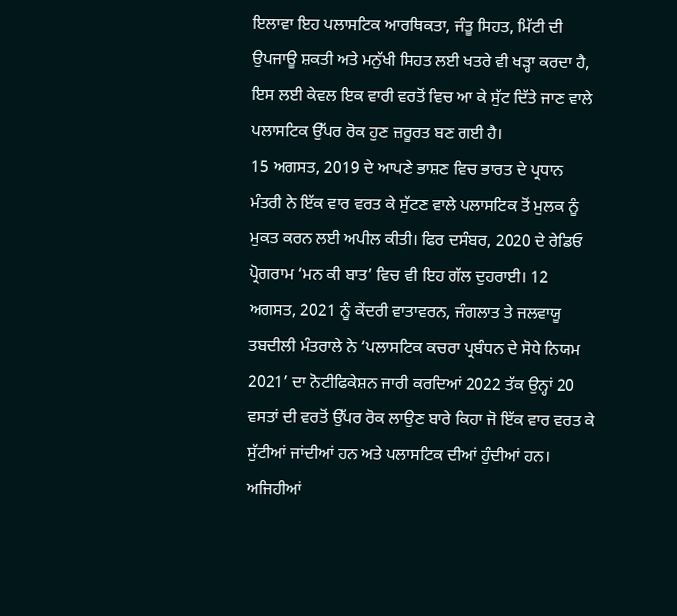ਇਲਾਵਾ ਇਹ ਪਲਾਸਟਿਕ ਆਰਥਿਕਤਾ, ਜੰਤੂ ਸਿਹਤ, ਮਿੱਟੀ ਦੀ ਉਪਜਾਊ ਸ਼ਕਤੀ ਅਤੇ ਮਨੁੱਖੀ ਸਿਹਤ ਲਈ ਖਤਰੇ ਵੀ ਖੜ੍ਹਾ ਕਰਦਾ ਹੈ, ਇਸ ਲਈ ਕੇਵਲ ਇਕ ਵਾਰੀ ਵਰਤੋਂ ਵਿਚ ਆ ਕੇ ਸੁੱਟ ਦਿੱਤੇ ਜਾਣ ਵਾਲੇ ਪਲਾਸਟਿਕ ਉੱਪਰ ਰੋਕ ਹੁਣ ਜ਼ਰੂਰਤ ਬਣ ਗਈ ਹੈ।
15 ਅਗਸਤ, 2019 ਦੇ ਆਪਣੇ ਭਾਸ਼ਣ ਵਿਚ ਭਾਰਤ ਦੇ ਪ੍ਰਧਾਨ ਮੰਤਰੀ ਨੇ ਇੱਕ ਵਾਰ ਵਰਤ ਕੇ ਸੁੱਟਣ ਵਾਲੇ ਪਲਾਸਟਿਕ ਤੋਂ ਮੁਲਕ ਨੂੰ ਮੁਕਤ ਕਰਨ ਲਈ ਅਪੀਲ ਕੀਤੀ। ਫਿਰ ਦਸੰਬਰ, 2020 ਦੇ ਰੇਡਿਓ ਪ੍ਰੋਗਰਾਮ ‘ਮਨ ਕੀ ਬਾਤ’ ਵਿਚ ਵੀ ਇਹ ਗੱਲ ਦੁਹਰਾਈ। 12 ਅਗਸਤ, 2021 ਨੂੰ ਕੇਂਦਰੀ ਵਾਤਾਵਰਨ, ਜੰਗਲਾਤ ਤੇ ਜਲਵਾਯੂ ਤਬਦੀਲੀ ਮੰਤਰਾਲੇ ਨੇ ‘ਪਲਾਸਟਿਕ ਕਚਰਾ ਪ੍ਰਬੰਧਨ ਦੇ ਸੋਧੇ ਨਿਯਮ 2021’ ਦਾ ਨੋਟੀਫਿਕੇਸ਼ਨ ਜਾਰੀ ਕਰਦਿਆਂ 2022 ਤੱਕ ਉਨ੍ਹਾਂ 20 ਵਸਤਾਂ ਦੀ ਵਰਤੋਂ ਉੱਪਰ ਰੋਕ ਲਾਉਣ ਬਾਰੇ ਕਿਹਾ ਜੋ ਇੱਕ ਵਾਰ ਵਰਤ ਕੇ ਸੁੱਟੀਆਂ ਜਾਂਦੀਆਂ ਹਨ ਅਤੇ ਪਲਾਸਟਿਕ ਦੀਆਂ ਹੁੰਦੀਆਂ ਹਨ।
ਅਜਿਹੀਆਂ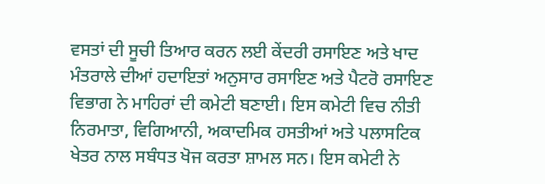ਵਸਤਾਂ ਦੀ ਸੂਚੀ ਤਿਆਰ ਕਰਨ ਲਈ ਕੇਂਦਰੀ ਰਸਾਇਣ ਅਤੇ ਖਾਦ ਮੰਤਰਾਲੇ ਦੀਆਂ ਹਦਾਇਤਾਂ ਅਨੁਸਾਰ ਰਸਾਇਣ ਅਤੇ ਪੈਟਰੋ ਰਸਾਇਣ ਵਿਭਾਗ ਨੇ ਮਾਹਿਰਾਂ ਦੀ ਕਮੇਟੀ ਬਣਾਈ। ਇਸ ਕਮੇਟੀ ਵਿਚ ਨੀਤੀ ਨਿਰਮਾਤਾ, ਵਿਗਿਆਨੀ, ਅਕਾਦਮਿਕ ਹਸਤੀਆਂ ਅਤੇ ਪਲਾਸਟਿਕ ਖੇਤਰ ਨਾਲ ਸਬੰਧਤ ਖੋਜ ਕਰਤਾ ਸ਼ਾਮਲ ਸਨ। ਇਸ ਕਮੇਟੀ ਨੇ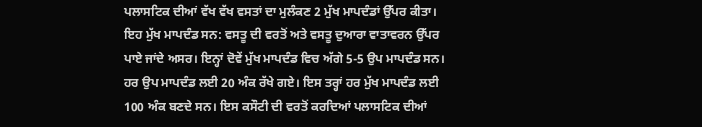ਪਲਾਸਟਿਕ ਦੀਆਂ ਵੱਖ ਵੱਖ ਵਸਤਾਂ ਦਾ ਮੁਲੰਕਣ 2 ਮੁੱਖ ਮਾਪਦੰਡਾਂ ਉੱਪਰ ਕੀਤਾ। ਇਹ ਮੁੱਖ ਮਾਪਦੰਡ ਸਨ: ਵਸਤੂ ਦੀ ਵਰਤੋਂ ਅਤੇ ਵਸਤੂ ਦੁਆਰਾ ਵਾਤਾਵਰਨ ਉੱਪਰ ਪਾਏ ਜਾਂਦੇ ਅਸਰ। ਇਨ੍ਹਾਂ ਦੋਵੇਂ ਮੁੱਖ ਮਾਪਦੰਡ ਵਿਚ ਅੱਗੇ 5-5 ਉਪ ਮਾਪਦੰਡ ਸਨ। ਹਰ ਉਪ ਮਾਪਦੰਡ ਲਈ 20 ਅੰਕ ਰੱਖੇ ਗਏ। ਇਸ ਤਰ੍ਹਾਂ ਹਰ ਮੁੱਖ ਮਾਪਦੰਡ ਲਈ 100 ਅੰਕ ਬਣਦੇ ਸਨ। ਇਸ ਕਸੌਟੀ ਦੀ ਵਰਤੋਂ ਕਰਦਿਆਂ ਪਲਾਸਟਿਕ ਦੀਆਂ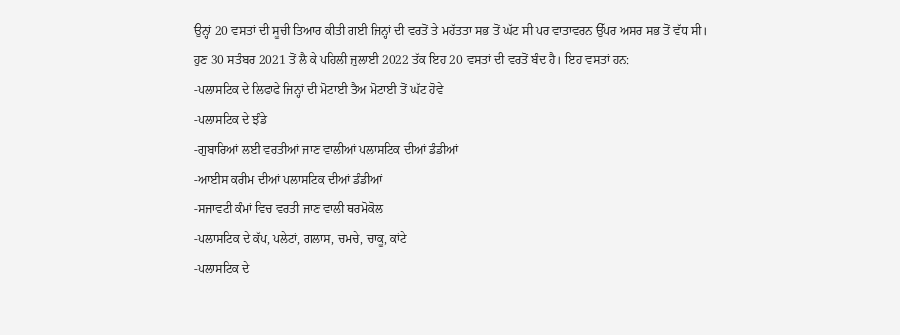ਉਨ੍ਹਾਂ 20 ਵਸਤਾਂ ਦੀ ਸੂਚੀ ਤਿਆਰ ਕੀਤੀ ਗਈ ਜਿਨ੍ਹਾਂ ਦੀ ਵਰਤੋਂ ਤੇ ਮਹੱਤਤਾ ਸਭ ਤੋਂ ਘੱਟ ਸੀ ਪਰ ਵਾਤਾਵਰਨ ਉੱਪਰ ਅਸਰ ਸਭ ਤੋਂ ਵੱਧ ਸੀ।
ਹੁਣ 30 ਸਤੰਬਰ 2021 ਤੋਂ ਲੈ ਕੇ ਪਹਿਲੀ ਜੁਲਾਈ 2022 ਤੱਕ ਇਹ 20 ਵਸਤਾਂ ਦੀ ਵਰਤੋਂ ਬੰਦ ਹੈ। ਇਹ ਵਸਤਾਂ ਹਨ:
-ਪਲਾਸਟਿਕ ਦੇ ਲਿਫਾਫੇ ਜਿਨ੍ਹਾਂ ਦੀ ਮੋਟਾਈ ਤੈਅ ਮੋਟਾਈ ਤੋਂ ਘੱਟ ਹੋਵੇ
-ਪਲਾਸਟਿਕ ਦੇ ਝੰਡੇ
-ਗੁਬਾਰਿਆਂ ਲਈ ਵਰਤੀਆਂ ਜਾਣ ਵਾਲੀਆਂ ਪਲਾਸਟਿਕ ਦੀਆਂ ਡੰਡੀਆਂ
-ਆਈਸ ਕਰੀਮ ਦੀਆਂ ਪਲਾਸਟਿਕ ਦੀਆਂ ਡੰਡੀਆਂ
-ਸਜਾਵਟੀ ਕੰਮਾਂ ਵਿਚ ਵਰਤੀ ਜਾਣ ਵਾਲੀ ਥਰਮੋਕੋਲ
-ਪਲਾਸਟਿਕ ਦੇ ਕੱਪ, ਪਲੇਟਾਂ, ਗਲਾਸ, ਚਮਚੇ, ਚਾਕੂ, ਕਾਂਟੇ
-ਪਲਾਸਟਿਕ ਦੇ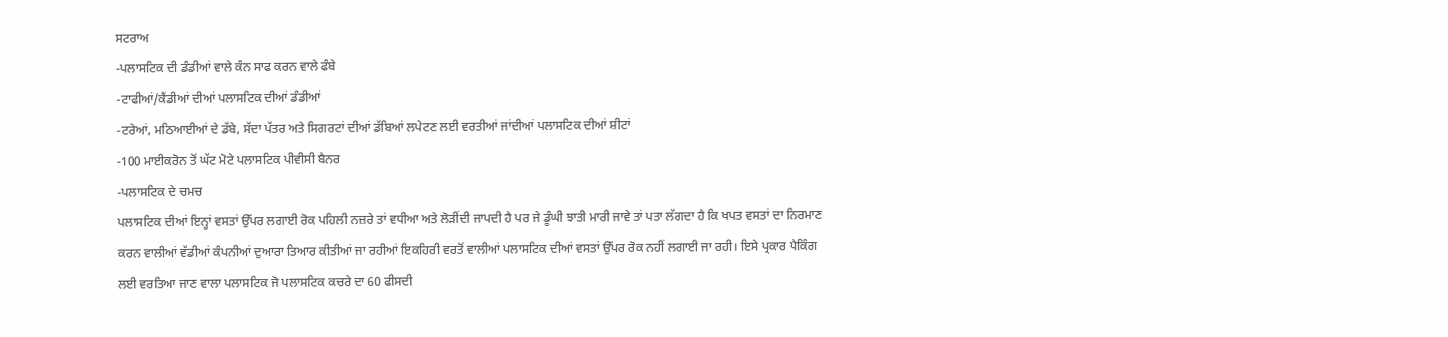ਸਟਰਾਅ
-ਪਲਾਸਟਿਕ ਦੀ ਡੰਡੀਆਂ ਵਾਲੇ ਕੰਨ ਸਾਫ ਕਰਨ ਵਾਲੇ ਫੰਬੇ
-ਟਾਫੀਆਂ/ਕੈਂਡੀਆਂ ਦੀਆਂ ਪਲਾਸਟਿਕ ਦੀਆਂ ਡੰਡੀਆਂ
-ਟਰੇਆਂ, ਮਠਿਆਈਆਂ ਦੇ ਡੱਬੇ, ਸੱਦਾ ਪੱਤਰ ਅਤੇ ਸਿਗਰਟਾਂ ਦੀਆਂ ਡੱਬਿਆਂ ਲਪੇਟਣ ਲਈ ਵਰਤੀਆਂ ਜਾਂਦੀਆਂ ਪਲਾਸਟਿਕ ਦੀਆਂ ਸ਼ੀਟਾਂ
-100 ਮਾਈਕਰੋਨ ਤੋਂ ਘੱਟ ਮੋਟੇ ਪਲਾਸਟਿਕ ਪੀਵੀਸੀ ਬੈਨਰ
-ਪਲਾਸਟਿਕ ਦੇ ਚਮਚ
ਪਲਾਸਟਿਕ ਦੀਆਂ ਇਨ੍ਹਾਂ ਵਸਤਾਂ ਉੱਪਰ ਲਗਾਈ ਰੋਕ ਪਹਿਲੀ ਨਜ਼ਰੇ ਤਾਂ ਵਧੀਆ ਅਤੇ ਲੋੜੀਂਦੀ ਜਾਪਦੀ ਹੈ ਪਰ ਜੇ ਡੂੰਘੀ ਝਾਤੀ ਮਾਰੀ ਜਾਵੇ ਤਾਂ ਪਤਾ ਲੱਗਦਾ ਹੈ ਕਿ ਖਪਤ ਵਸਤਾਂ ਦਾ ਨਿਰਮਾਣ ਕਰਨ ਵਾਲੀਆਂ ਵੱਡੀਆਂ ਕੰਪਨੀਆਂ ਦੁਆਰਾ ਤਿਆਰ ਕੀਤੀਆਂ ਜਾ ਰਹੀਆਂ ਇਕਹਿਰੀ ਵਰਤੋਂ ਵਾਲੀਆਂ ਪਲਾਸਟਿਕ ਦੀਆਂ ਵਸਤਾਂ ਉੱਪਰ ਰੋਕ ਨਹੀਂ ਲਗਾਈ ਜਾ ਰਹੀ। ਇਸੇ ਪ੍ਰਕਾਰ ਪੈਕਿੰਗ ਲਈ ਵਰਤਿਆ ਜਾਣ ਵਾਲਾ ਪਲਾਸਟਿਕ ਜੋ ਪਲਾਸਟਿਕ ਕਚਰੇ ਦਾ 60 ਫੀਸਦੀ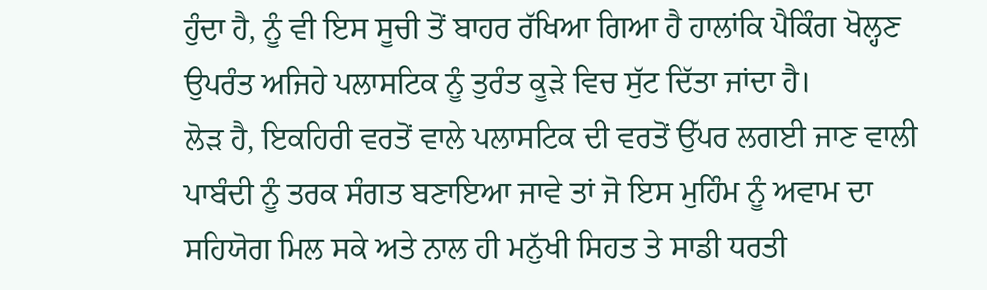ਹੁੰਦਾ ਹੈ, ਨੂੰ ਵੀ ਇਸ ਸੂਚੀ ਤੋਂ ਬਾਹਰ ਰੱਖਿਆ ਗਿਆ ਹੈ ਹਾਲਾਂਕਿ ਪੈਕਿੰਗ ਖੋਲ੍ਹਣ ਉਪਰੰਤ ਅਜਿਹੇ ਪਲਾਸਟਿਕ ਨੂੰ ਤੁਰੰਤ ਕੂੜੇ ਵਿਚ ਸੁੱਟ ਦਿੱਤਾ ਜਾਂਦਾ ਹੈ।
ਲੋੜ ਹੈ, ਇਕਹਿਰੀ ਵਰਤੋਂ ਵਾਲੇ ਪਲਾਸਟਿਕ ਦੀ ਵਰਤੋਂ ਉੱਪਰ ਲਗਈ ਜਾਣ ਵਾਲੀ ਪਾਬੰਦੀ ਨੂੰ ਤਰਕ ਸੰਗਤ ਬਣਾਇਆ ਜਾਵੇ ਤਾਂ ਜੋ ਇਸ ਮੁਹਿੰਮ ਨੂੰ ਅਵਾਮ ਦਾ ਸਹਿਯੋਗ ਮਿਲ ਸਕੇ ਅਤੇ ਨਾਲ ਹੀ ਮਨੁੱਖੀ ਸਿਹਤ ਤੇ ਸਾਡੀ ਧਰਤੀ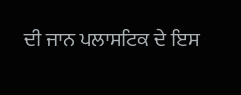ਦੀ ਜਾਨ ਪਲਾਸਟਿਕ ਦੇ ਇਸ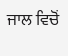ਜਾਲ ਵਿਚੋਂ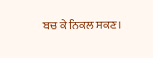ਬਚ ਕੇ ਨਿਕਲ ਸਕਣ।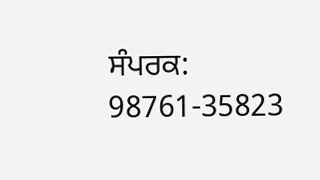ਸੰਪਰਕ: 98761-35823